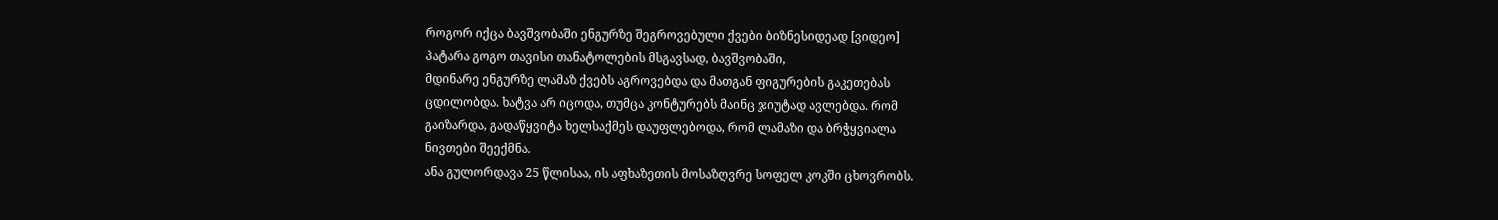როგორ იქცა ბავშვობაში ენგურზე შეგროვებული ქვები ბიზნესიდეად [ვიდეო]
პატარა გოგო თავისი თანატოლების მსგავსად, ბავშვობაში,
მდინარე ენგურზე ლამაზ ქვებს აგროვებდა და მათგან ფიგურების გაკეთებას
ცდილობდა. ხატვა არ იცოდა, თუმცა კონტურებს მაინც ჯიუტად ავლებდა. რომ
გაიზარდა, გადაწყვიტა ხელსაქმეს დაუფლებოდა, რომ ლამაზი და ბრჭყვიალა
ნივთები შეექმნა.
ანა გულორდავა 25 წლისაა, ის აფხაზეთის მოსაზღვრე სოფელ კოკში ცხოვრობს.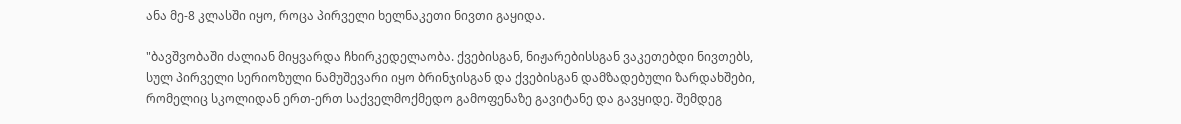ანა მე-8 კლასში იყო, როცა პირველი ხელნაკეთი ნივთი გაყიდა.

"ბავშვობაში ძალიან მიყვარდა ჩხირკედელაობა. ქვებისგან, ნიჟარებისსგან ვაკეთებდი ნივთებს, სულ პირველი სერიოზული ნამუშევარი იყო ბრინჯისგან და ქვებისგან დამზადებული ზარდახშები, რომელიც სკოლიდან ერთ-ერთ საქველმოქმედო გამოფენაზე გავიტანე და გავყიდე. შემდეგ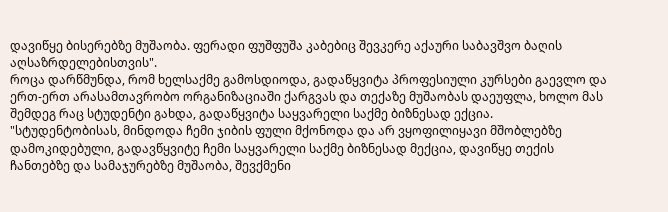დავიწყე ბისერებზე მუშაობა. ფერადი ფუშფუშა კაბებიც შევკერე აქაური საბავშვო ბაღის აღსაზრდელებისთვის".
როცა დარწმუნდა, რომ ხელსაქმე გამოსდიოდა, გადაწყვიტა პროფესიული კურსები გაევლო და ერთ-ერთ არასამთავრობო ორგანიზაციაში ქარგვას და თექაზე მუშაობას დაეუფლა, ხოლო მას შემდეგ რაც სტუდენტი გახდა, გადაწყვიტა საყვარელი საქმე ბიზნესად ექცია.
"სტუდენტობისას, მინდოდა ჩემი ჯიბის ფული მქონოდა და არ ვყოფილიყავი მშობლებზე დამოკიდებული, გადავწყვიტე ჩემი საყვარელი საქმე ბიზნესად მექცია, დავიწყე თექის ჩანთებზე და სამაჯურებზე მუშაობა, შევქმენი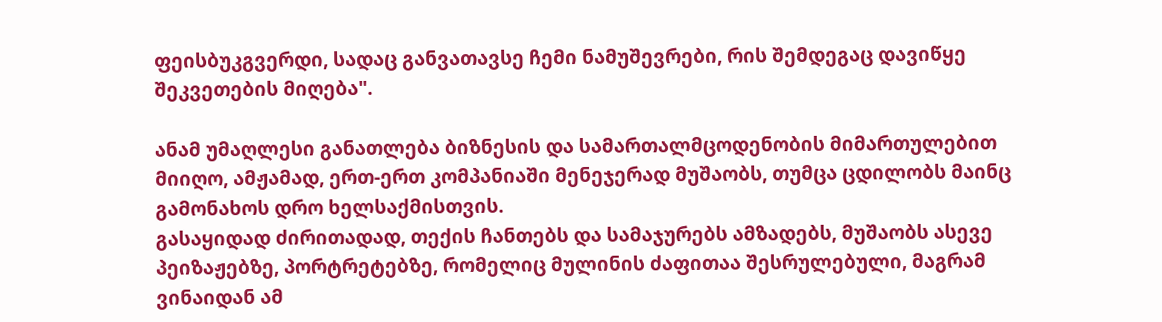ფეისბუკგვერდი, სადაც განვათავსე ჩემი ნამუშევრები, რის შემდეგაც დავიწყე შეკვეთების მიღება".

ანამ უმაღლესი განათლება ბიზნესის და სამართალმცოდენობის მიმართულებით მიიღო, ამჟამად, ერთ-ერთ კომპანიაში მენეჯერად მუშაობს, თუმცა ცდილობს მაინც გამონახოს დრო ხელსაქმისთვის.
გასაყიდად ძირითადად, თექის ჩანთებს და სამაჯურებს ამზადებს, მუშაობს ასევე პეიზაჟებზე, პორტრეტებზე, რომელიც მულინის ძაფითაა შესრულებული, მაგრამ ვინაიდან ამ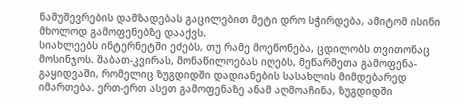ნამუშევრების დამზადებას გაცილებით მეტი დრო სჭირდება, ამიტომ ისინი მხოლოდ გამოფენებზე დააქვს.
სიახლეებს ინტერნეტში ეძებს, თუ რამე მოეწონება, ცდილობს თვითონაც მოსინჯოს. შაბათ-კვირას, მონაწილოებას იღებს, მეწარმეთა გამოფენა-გაყიდვაში, რომელიც ზუგდიდში დადიანების სასახლის მიმდებარედ იმართება. ერთ-ერთ ასეთ გამოფენაზე ანამ აღმოაჩინა, ზუგდიდში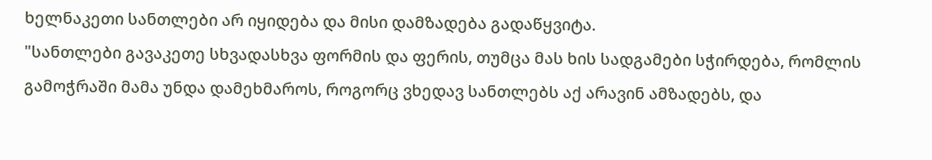ხელნაკეთი სანთლები არ იყიდება და მისი დამზადება გადაწყვიტა.
"სანთლები გავაკეთე სხვადასხვა ფორმის და ფერის, თუმცა მას ხის სადგამები სჭირდება, რომლის გამოჭრაში მამა უნდა დამეხმაროს, როგორც ვხედავ სანთლებს აქ არავინ ამზადებს, და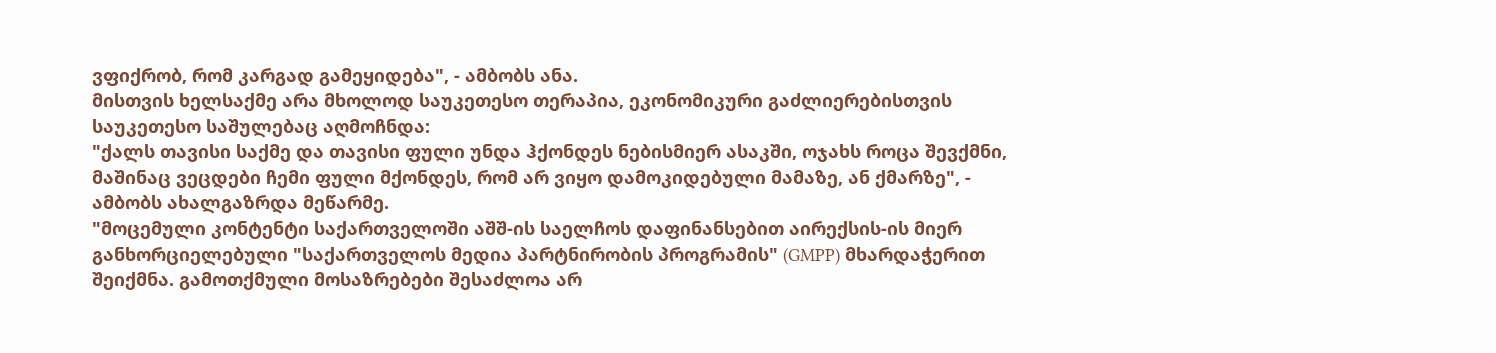ვფიქრობ, რომ კარგად გამეყიდება", - ამბობს ანა.
მისთვის ხელსაქმე არა მხოლოდ საუკეთესო თერაპია, ეკონომიკური გაძლიერებისთვის საუკეთესო საშულებაც აღმოჩნდა:
"ქალს თავისი საქმე და თავისი ფული უნდა ჰქონდეს ნებისმიერ ასაკში, ოჯახს როცა შევქმნი, მაშინაც ვეცდები ჩემი ფული მქონდეს, რომ არ ვიყო დამოკიდებული მამაზე, ან ქმარზე", - ამბობს ახალგაზრდა მეწარმე.
"მოცემული კონტენტი საქართველოში აშშ-ის საელჩოს დაფინანსებით აირექსის-ის მიერ განხორციელებული "საქართველოს მედია პარტნირობის პროგრამის" (GMPP) მხარდაჭერით შეიქმნა. გამოთქმული მოსაზრებები შესაძლოა არ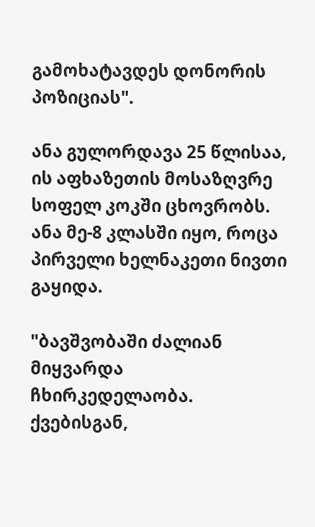გამოხატავდეს დონორის პოზიციას".

ანა გულორდავა 25 წლისაა, ის აფხაზეთის მოსაზღვრე სოფელ კოკში ცხოვრობს. ანა მე-8 კლასში იყო, როცა პირველი ხელნაკეთი ნივთი გაყიდა.

"ბავშვობაში ძალიან მიყვარდა ჩხირკედელაობა. ქვებისგან,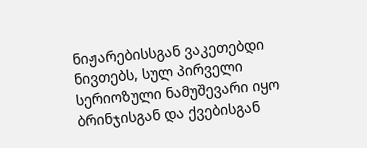ნიჟარებისსგან ვაკეთებდი ნივთებს, სულ პირველი სერიოზული ნამუშევარი იყო ბრინჯისგან და ქვებისგან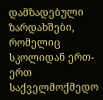დამზადებული ზარდახშები, რომელიც სკოლიდან ერთ-ერთ საქველმოქმედო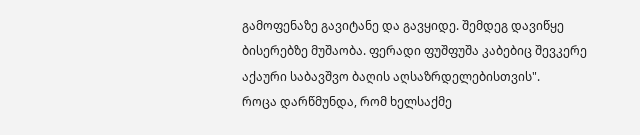გამოფენაზე გავიტანე და გავყიდე. შემდეგ დავიწყე ბისერებზე მუშაობა. ფერადი ფუშფუშა კაბებიც შევკერე აქაური საბავშვო ბაღის აღსაზრდელებისთვის".
როცა დარწმუნდა, რომ ხელსაქმე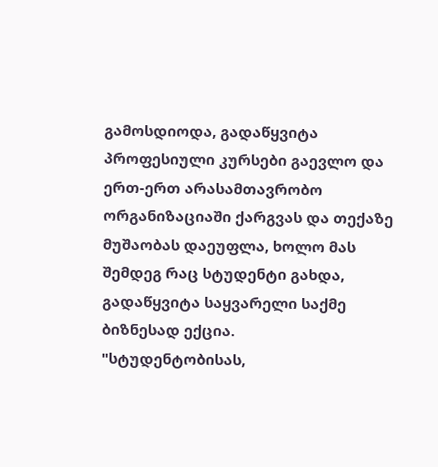გამოსდიოდა, გადაწყვიტა პროფესიული კურსები გაევლო და ერთ-ერთ არასამთავრობო ორგანიზაციაში ქარგვას და თექაზე მუშაობას დაეუფლა, ხოლო მას შემდეგ რაც სტუდენტი გახდა, გადაწყვიტა საყვარელი საქმე ბიზნესად ექცია.
"სტუდენტობისას,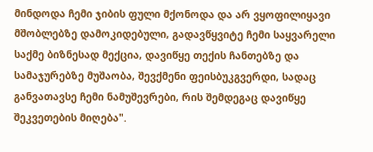მინდოდა ჩემი ჯიბის ფული მქონოდა და არ ვყოფილიყავი მშობლებზე დამოკიდებული, გადავწყვიტე ჩემი საყვარელი საქმე ბიზნესად მექცია, დავიწყე თექის ჩანთებზე და სამაჯურებზე მუშაობა, შევქმენი ფეისბუკგვერდი, სადაც განვათავსე ჩემი ნამუშევრები, რის შემდეგაც დავიწყე შეკვეთების მიღება".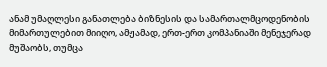ანამ უმაღლესი განათლება ბიზნესის და სამართალმცოდენობის მიმართულებით მიიღო, ამჟამად, ერთ-ერთ კომპანიაში მენეჯერად მუშაობს, თუმცა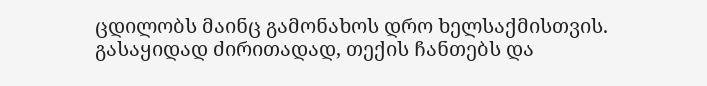ცდილობს მაინც გამონახოს დრო ხელსაქმისთვის.
გასაყიდად ძირითადად, თექის ჩანთებს და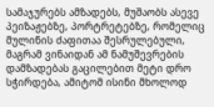სამაჯურებს ამზადებს, მუშაობს ასევე პეიზაჟებზე, პორტრეტებზე, რომელიც მულინის ძაფითაა შესრულებული, მაგრამ ვინაიდან ამ ნამუშევრების დამზადებას გაცილებით მეტი დრო სჭირდება, ამიტომ ისინი მხოლოდ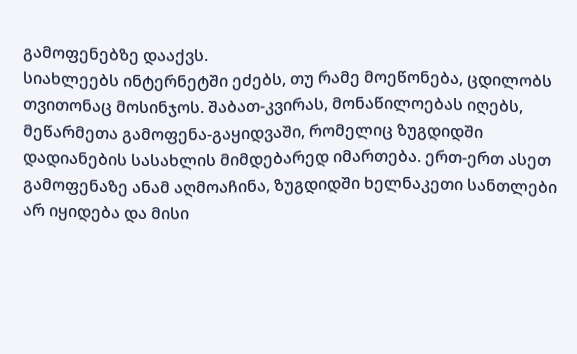გამოფენებზე დააქვს.
სიახლეებს ინტერნეტში ეძებს, თუ რამე მოეწონება, ცდილობს თვითონაც მოსინჯოს. შაბათ-კვირას, მონაწილოებას იღებს, მეწარმეთა გამოფენა-გაყიდვაში, რომელიც ზუგდიდში დადიანების სასახლის მიმდებარედ იმართება. ერთ-ერთ ასეთ გამოფენაზე ანამ აღმოაჩინა, ზუგდიდში ხელნაკეთი სანთლები არ იყიდება და მისი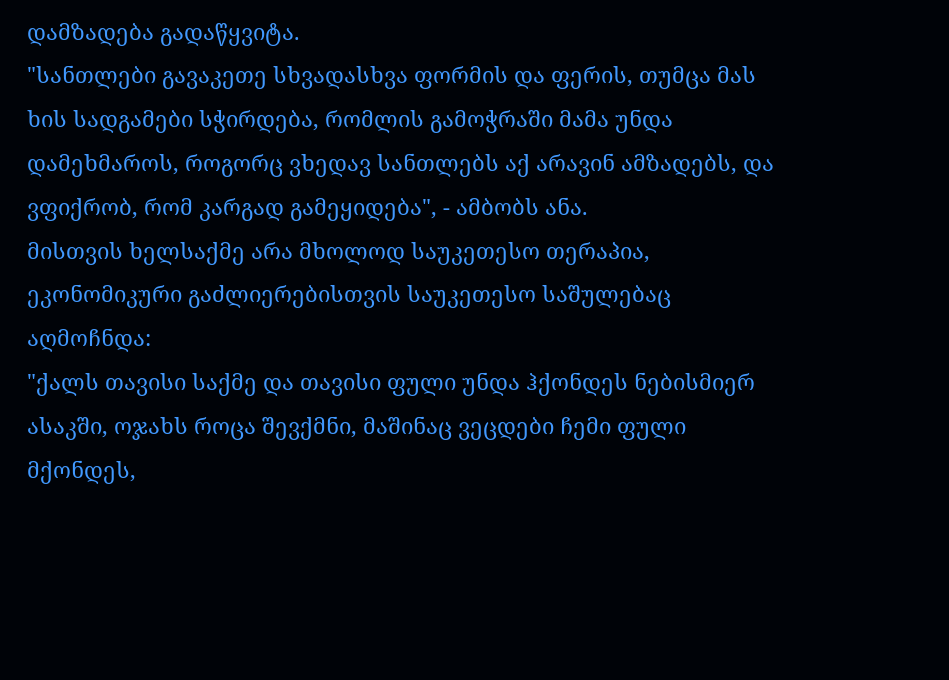დამზადება გადაწყვიტა.
"სანთლები გავაკეთე სხვადასხვა ფორმის და ფერის, თუმცა მას ხის სადგამები სჭირდება, რომლის გამოჭრაში მამა უნდა დამეხმაროს, როგორც ვხედავ სანთლებს აქ არავინ ამზადებს, და ვფიქრობ, რომ კარგად გამეყიდება", - ამბობს ანა.
მისთვის ხელსაქმე არა მხოლოდ საუკეთესო თერაპია, ეკონომიკური გაძლიერებისთვის საუკეთესო საშულებაც აღმოჩნდა:
"ქალს თავისი საქმე და თავისი ფული უნდა ჰქონდეს ნებისმიერ ასაკში, ოჯახს როცა შევქმნი, მაშინაც ვეცდები ჩემი ფული მქონდეს,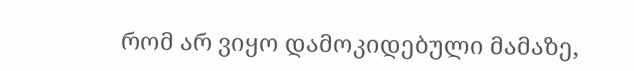რომ არ ვიყო დამოკიდებული მამაზე,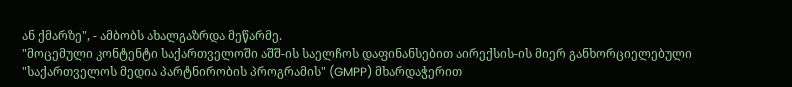ან ქმარზე", - ამბობს ახალგაზრდა მეწარმე.
"მოცემული კონტენტი საქართველოში აშშ-ის საელჩოს დაფინანსებით აირექსის-ის მიერ განხორციელებული "საქართველოს მედია პარტნირობის პროგრამის" (GMPP) მხარდაჭერით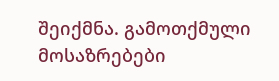შეიქმნა. გამოთქმული მოსაზრებები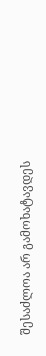შესაძლოა არ გამოხატავდეს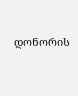დონორის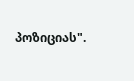პოზიციას".